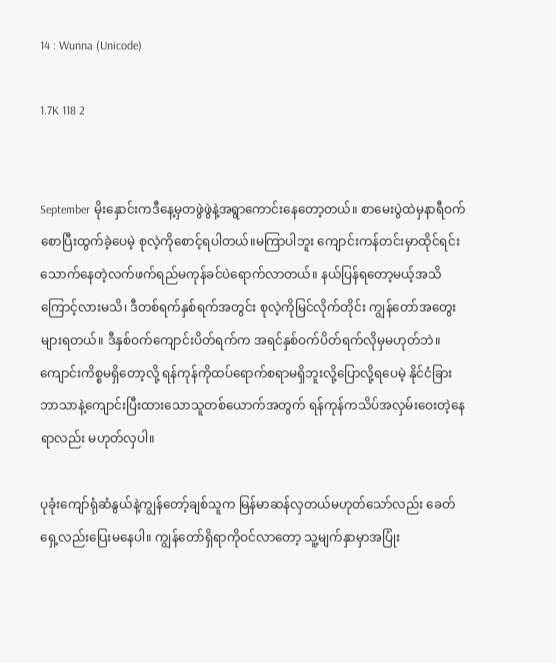14 : Wunna (Unicode)

1.7K 118 2


September မိုးနှောင်းကဒီနေ့မှတဖွဲဖွဲနဲ့အရွာကောင်းနေတော့တယ်။ စာမေးပွဲထဲမှနာရီဝက်စောပြီးထွက်ခဲ့ပေမဲ့ စုလဲ့ကိုစောင့်ရပါတယ်။မကြာပါဘူး ကျောင်းကန်တင်းမှာထိုင်ရင်းသောက်နေတဲ့လက်ဖက်ရည်မကုန်ခင်ပဲရောက်လာတယ်။ နယ်ပြန်ရတော့မယ့်အသိကြောင့်လားမသိ၊ ဒီတစ်ရက်နှစ်ရက်အတွင်း စုလဲ့ကိုမြင်လိုက်တိုင်း ကျွန်တော်အတွေးများရတယ်။ ဒီနှစ်ဝက်ကျောင်းပိတ်ရက်က အရင်နှစ်ဝက်ပိတ်ရက်လိုမှမဟုတ်ဘဲ။ကျောင်းကိစ္စမရှိတော့လို့ ရန်ကုန်ကိုထပ်ရောက်စရာမရှိဘူးလို့ပြောလို့ရပေမဲ့ နိုင်ငံခြားဘာသာနဲ့ကျောင်းပြီးထားသောသူတစ်ယောက်အတွက် ရန်ကုန်ကသိပ်အလှမ်းဝေးတဲ့နေရာလည်း မဟုတ်လှပါ။

ပုခုံးကျော်ရုံဆံနွယ်နဲ့ကျွန်တော့်ချစ်သူက မြန်မာဆန်လှတယ်မဟုတ်သော်လည်း ခေတ်ရှေ့လည်းပြေးမနေပါ။ ကျွန်တော်ရှိရာကိုဝင်လာတော့ သူ့မျက်နှာမှာအပြုံး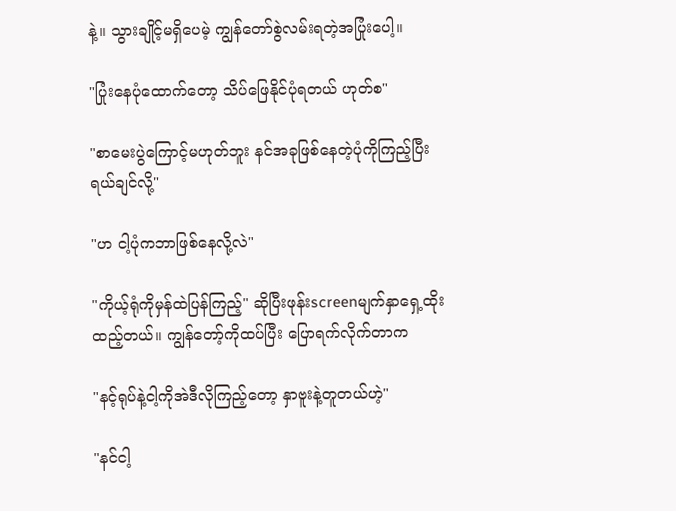နဲ့။ သွားချိုင့်မရှိပေမဲ့ ကျွန်တော်စွဲလမ်းရတဲ့အပြုံးပေါ့။

"ပြုံးနေပုံထောက်တော့ သိပ်ဖြေနိုင်ပုံရတယ် ဟုတ်စ"

"စာမေးပွဲကြောင့်မဟုတ်ဘူး နင်အခုဖြစ်နေတဲ့ပုံကိုကြည့်ပြီး ရယ်ချင်လို့"

"ဟ ငါ့ပုံကဘာဖြစ်နေလို့လဲ"

"ကိုယ့်ရုံကိုမှန်ထဲပြန်ကြည့်" ဆိုပြီးဖုန်းscreenမျက်နှာရှေ့ထိုးထည့်တယ်။ ကျွန်တော့်ကိုထပ်ပြီး ပြောရက်လိုက်တာက

"နင့်ရုပ်နဲ့ငါ့ကိုအဲဒီလိုကြည့်တော့ နှာဗူးနဲ့တူတယ်ဟဲ့"

"နင်ငါ့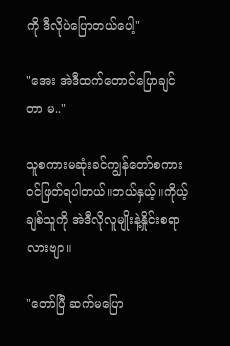ကို ဒီလိုပဲပြောတယ်ပေါ့"

"အေး အဲဒီထက်တောင်ပြောချင်တာ မ.."

သူစကားမဆုံးခင်ကျွန်တော်စကားဝင်ဖြတ်ရပါတယ်။ဘယ်နှယ့်။ကိုယ့်ချစ်သူကို အဲဒီလိုလူမျိုးနဲ့နှိုင်းစရာလားဗျာ။

"တော်ပြီ ဆက်မပြော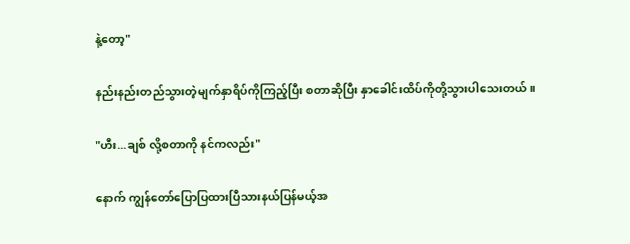နဲ့တော့"

နည်းနည်းတည်သွားတဲ့မျက်နှာရိပ်ကိုကြည့်ပြီး စတာဆိုပြီး နှာခေါင်းထိပ်ကိုတို့သွားပါသေးတယ်။

"ဟီး...ချစ် လို့စတာကို နင်ကလည်း"

နောက် ကျွန်တော်ပြောပြထားပြီသားနယ်ပြန်မယ့်အ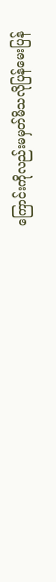ကြောင်းကိုလည်းမမှတ်မိသလိုပြန်မေးပြန်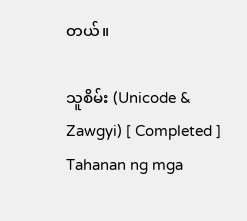တယ်။

သူစိမ်း (Unicode & Zawgyi) [ Completed ] Tahanan ng mga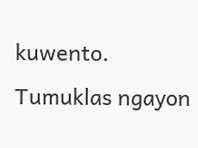kuwento. Tumuklas ngayon